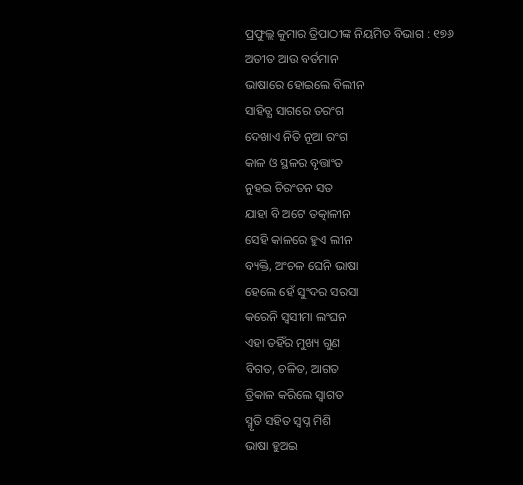ପ୍ରଫୁଲ୍ଲ କୁମାର ତ୍ରିପାଠୀଙ୍କ ନିୟମିତ ବିଭାଗ : ୧୭୬
ଅତୀତ ଆଉ ବର୍ତମାନ
ଭାଷାରେ ହୋଇଲେ ବିଲୀନ
ସାହିତ୍ଯ ସାଗରେ ତରଂଗ
ଦେଖାଏ ନିତି ନୂଆ ରଂଗ
କାଳ ଓ ସ୍ଥଳର ବୃତ୍ତାଂତ
ନୁହଇ ଚିରଂତନ ସତ
ଯାହା ବି ଅଟେ ତତ୍କାଳୀନ
ସେହି କାଳରେ ହୁଏ ଲୀନ
ବ୍ୟକ୍ତି, ଅଂଚଳ ଘେନି ଭାଷା
ହେଲେ ହେଁ ସୁଂଦର ସରସା
କରେନି ସ୍ବସୀମା ଲଂଘନ
ଏହା ତହିଁର ମୁଖ୍ୟ ଗୁଣ
ବିଗତ, ଚଳିତ, ଆଗତ
ତ୍ରିକାଳ କରିଲେ ସ୍ବାଗତ
ସ୍ମୃତି ସହିତ ସ୍ବପ୍ନ ମିଶି
ଭାଷା ହୁଅଇ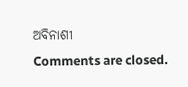ଅବିନାଶୀ
Comments are closed.